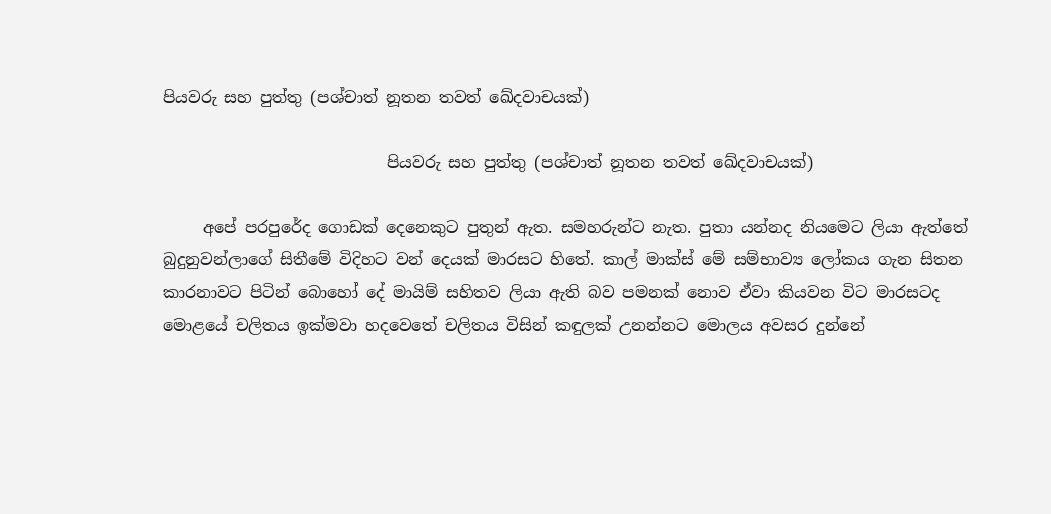පියවරු සහ පුත්තු (පශ්චාත් නූතන තවත් ඛේදවාචයක්)

                            පියවරු සහ පුත්තු (පශ්චාත් නූතන තවත් ඛේදවාචයක්)

     අපේ පරපුරේද ගොඩක් දෙනෙකුට පුතුන් ඇත. සමහරුන්ට නැත. පුතා යන්නද නියමෙට ලියා ඇත්තේ බුදුනුවන්ලාගේ සිතීමේ විදිහට වන් දෙයක් මාරසට හිතේ. කාල් මාක්ස් මේ සම්භාව්‍ය ලෝකය ගැන සිතන කාරනාවට පිටින් බොහෝ දේ මායිම් සහිතව ලියා ඇති බව පමනක් නොව ඒවා කියවන විට මාරසටද මොළයේ චලිතය ඉක්මවා හදව‌ෙතේ චලිතය විසින් කඳුලක් උනන්නට මොලය අවසර දුන්නේ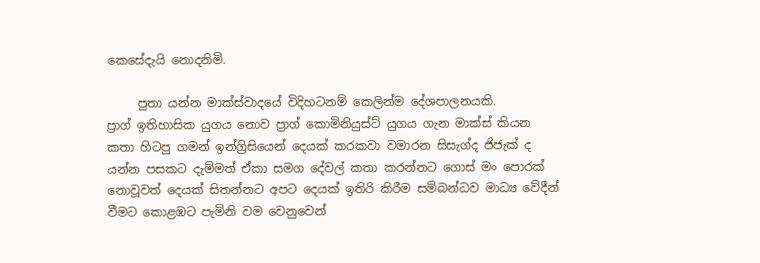කෙසේදැයි නොදනිමි.

     පුතා යන්න මාක්ස්වාදයේ විදිහටනම් කෙලින්ම දේශපාලනයකි. ප්‍රාග් ‌ඉතිහාසික යුගය නොව ප්‍රාග් කොමිනියුස්ට් යුගය ගැන මාක්ස් කියන කතා හිටපු ගමන් ඉන්ග්‍රිසියෙන් දෙයක් කරකවා වමාරන සිසැග්ද ‌ජිජැක් ද යන්න පසකට දැම්මත් ඒකා සමග දේවල් කතා කරන්නට ගොස් මං පොරක් නොවූවත් දෙයක් සිතන්නට අපට දෙයක් ඉතිරි කිරීම සම්බන්ධව මාධ්‍ය වේදීන් වීමට කොළඹට පැමිනි වම වෙනුවෙන්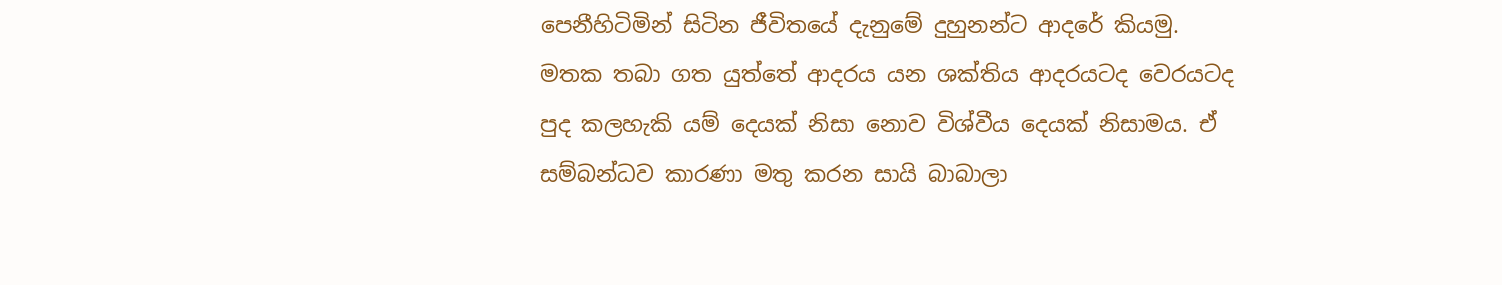පෙනීහිටිමින් සිටින ජීවිතයේ දැනුමේ දුහුනන්ට ආදරේ කියමු. මතක තබා ගත යුත්තේ ආදරය යන ශක්තිය ‌ආදරයටද වෙරයටද පුද කලහැකි යම් දෙයක් නිසා නොව විශ්වීය දෙයක් නිසාමය. ඒ සම්බන්ධව කාරණා මතු කරන සායි බාබාලා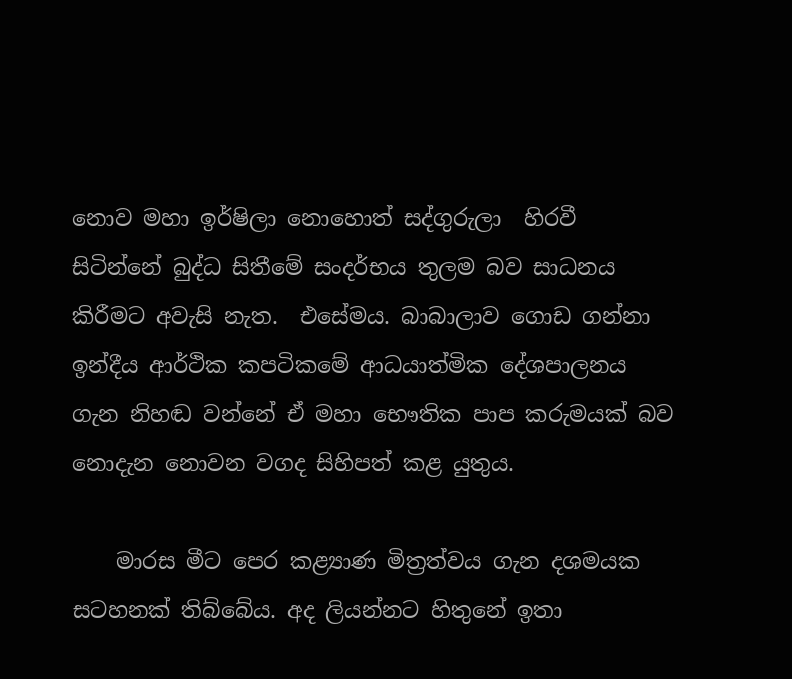නොව මහා ඉර්ෂිලා නොහොත් සද්ගුරුලා  හිරවී සිටින්නේ බුද්ධ සිතීමේ සංදර්භය තුලම බව සාධනය කිරීමට අවැසි නැත.  එසේමය. බාබාලාව ගොඩ ගන්නා ඉන්දීය ආර්ථික කපටිකමේ ආධයාත්මික දේශපාලනය ගැන නිහඬ වන්නේ ඒ මහා භෞතික පාප කරුමයක් බව නොදැන නොවන වගද සිහිපත් කළ යුතුය.

    මාරස මීට පෙර කළ්‍යාණ මිත්‍රත්වය ගැන දශමයක සටහනක් තිබ්බේය. අද ලියන්නට හිතුනේ ඉතා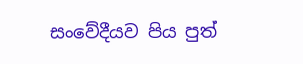සංවේදීයව පිය පුත්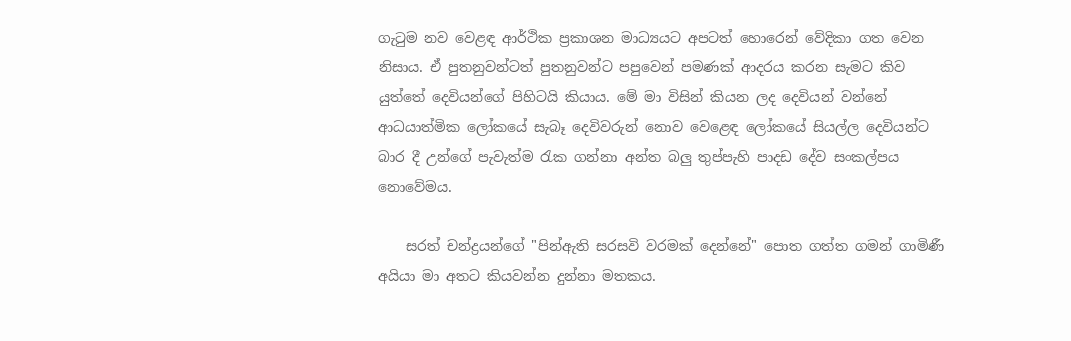ගැටුම නව වෙළඳ ආර්ථික ප්‍රකාශන මාධ්‍යයට අපටත් හොරෙන් වේදිකා ගත වෙන නිසාය. ඒ පුතනුවන්ටත් පුතනුවන්ට පපුවෙන් පමණක් ආදරය කරන සැමට කිව යුත්තේ දෙවියන්ගේ පිහිටයි කියාය. මේ මා විසින් කියන ලද දෙවියන් ‌වන්නේ ආධයාත්මික ලෝකයේ සැබෑ දෙවිවරුන් නොව වෙළෙඳ ලෝකයේ සියල්ල දෙවියන්ට බාර දී උන්ගේ පැවැත්ම රැක ගන්නා අන්ත බලු තුප්පැහි පාදඩ දේව සංකල්පය නොවේමය.

    සරත් චන්ද්‍රයන්ගේ "පින්ඇති සරසවි වරමක් දෙන්නේ" පොත ගත්ත ගමන් ගාමිණී අයියා මා අතට කියවන්න දුන්නා මතකය.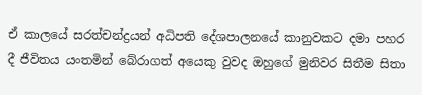ඒ කාලයේ සරත්චන්ද්‍රයන් ‌අධිපති දේශපාලනයේ කානුවකට දමා පහර දී ජීවිතය යංතමින් බේරාගත් අයෙකු වුවද ඔහුගේ මුනිවර සිතීම සිතා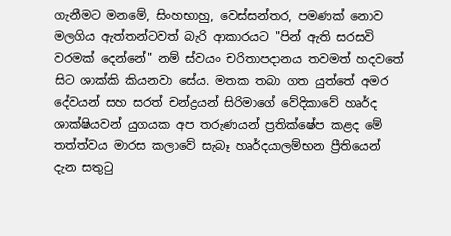ගැනීමට මනමේ, සිංහභාහු, වෙස්සන්තර, පමණක් නොව මලගිය ඇත්තන්ටවත් බැරි ආකාරයට "පින් ඇති සරසවි වරමක් දෙන්නේ" නම් ස්වයං චරිතාපදානය තවමත් හදවතේ සිට ශාක්කි කියනවා සේය. මතක තබා ගත යුත්තේ අමර දේවයන් සහ සරත් චන්ද්‍රයන් සිරිමාගේ ‌වේදිකාවේ හෘර්ද ශාක්ෂියවන් යුගයක අප තරුණයන් ප්‍රතික්ෂේප කළද මේ තත්ත්වය මාරස කලාවේ සැබෑ හෘර්දයාලම්භන ප්‍රීතියෙන් දැන සතුටු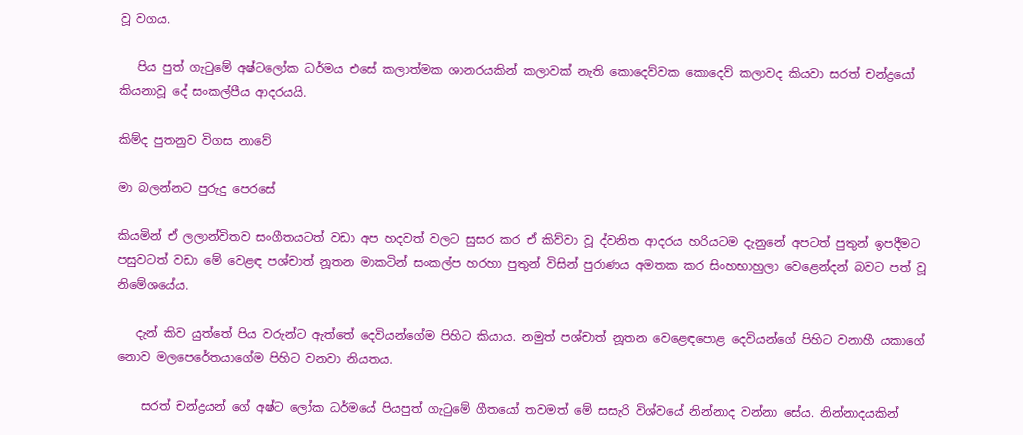වූ වගය.

   පිය පුත් ගැටුමේ අෂ්ටලෝක ධර්මය එසේ කලාත්මක ශානරයකින් කලාවක් නැති කොදෙව්වක කොදෙව් කලාවද කියවා සරත් චන්ද්‍රයෝ කියනාවූ දේ සංකල්පීය ආදරයයි.

කිම්ද පුතනුව විගස නාවේ

මා බලන්නට පුරුදු පෙරසේ

කියමින් ඒ ලලාන්විතව සංගීතයටත් වඩා අප හදවත් වලට සුසර කර ඒ කිව්වා වූ ද්වනිත ආදරය හරියටම දැනුනේ අපටත් පුතුන් ඉපදීමට පසුවටත් වඩා මේ වෙළඳ පශ්චාත් නූතන මාකටින් සංකල්ප හරහා පුතුන් විසින් පුරාණය අමතක කර සිංහභාහුලා ‌වෙළෙන්දන් බවට පත් වූ නිමේශයේය.

   දැන් කිව යුත්තේ පිය වරුන්ට ඇත්තේ දෙවියන්ගේම පිහිට කියාය. නමුත් පශ්චාත් නූතන වෙළෙඳපොළ දෙවියන්ගේ පිහිට වනාහී යකාගේ නොව මලපෙරේතයාගේම පිහිට වනවා නියතය.

    සරත් චන්ද්‍රයන් ගේ අෂ්ට ලෝක ධර්මයේ පියපුත් ගැටුමේ ගීතයෝ තවමත් මේ සසැරි විශ්වයේ ‌නින්නාද වන්නා සේය. නින්නාදයකින්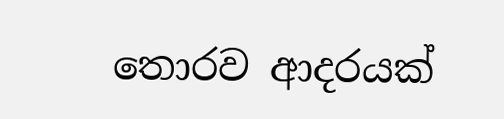තොරව ආදරයක්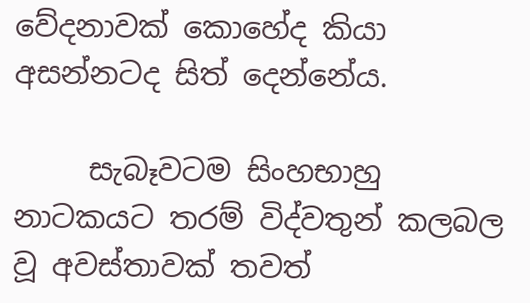වේදනාවක් කොහේද කියා අසන්නටද සිත් දෙන්නේය.

     සැබෑවටම සිංහභාහු නාටකයට තරම් විද්වතුන් කලබල වූ අවස්තාවක් තවත්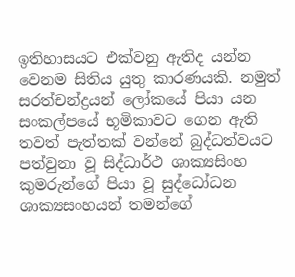ඉතිහාසයට එක්වනු ඇතිද යන්න වෙනම සිතිය යුතු කාරණයකි. නමුත් සරත්චන්ද්‍රයන් ලෝකයේ පියා යන සංකල්පයේ භූමිකාවට ගෙන ඇති තවත් පැත්තක් වන්නේ බුද්ධත්වයට පත්වුනා වූ සිද්ධාර්ථ ශාක්‍යසිංහ කුමරුන්ගේ පියා වූ සුද්ධෝධන ශාක්‍යසංහයන් තමන්ගේ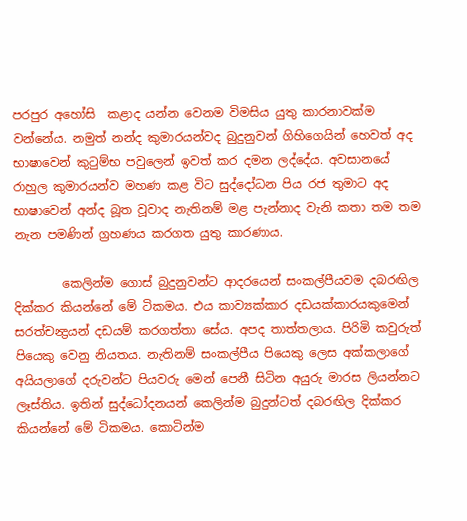පරපුර අහෝසි  කළාද යන්න වෙනම විමසිය යුතු කාරනාවක්ම වන්නේය. නමුත් නන්ද කුමාරයන්වද බුදුනුවන් ගිහිගෙයින් හෙවත් අද භාෂාවෙන් කුටුම්භ පවුලෙන් ඉවත් කර දමන ලද්දේය. අවසානයේ රාහුල කුමාරයන්ව මහණ කළ විට සුද්දෝධන පිය රජ තුමාට අද භාෂාවෙන් අන්ද බූත වූවාද නැතිනම් මළ පැන්නාද වැනි කතා තම තම නැන පමණින් ග්‍රහණය කරගත යුතු කාරණාය.

        කෙලින්ම ගොස් බුදුනුවන්ට ආදරයෙන් සංකල්පීයවම දබරඟිල දික්කර කියන්නේ මේ ටිකමය. එය කාව්‍යක්කාර දඩයක්කාරයකුමෙන් සරත්චන්‍ද්‍රයන් දඩයම් කරගත්තා සේය. අපද තාත්තලාය. පිරිමි කවුරුත් පියෙකු වෙනු නියතය. නැතිනම් සංකල්පීය පියෙකු ලෙස අක්කලාගේ අයියලාගේ දරුවන්ට පියවරු මෙන් පෙනී සිටින අයුරු මාරස ලියන්නට ලෑස්තිය. ඉතින් සුද්ධෝදනයන් කෙලින්ම බුදුන්ටත් දබරඟිල දික්කර  කියන්නේ මේ ටිකමය. කොටින්ම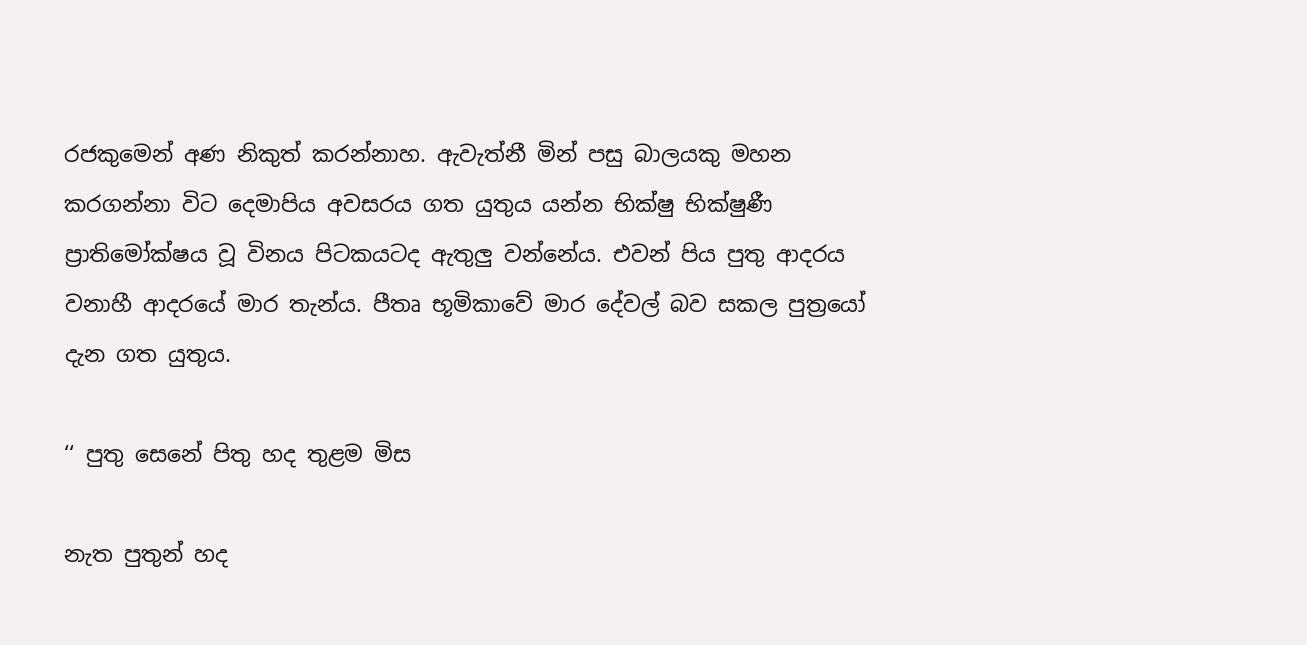රජකුමෙන් අණ නිකුත් කරන්නාහ. ඇවැත්නී මින් පසු බාලයකු මහන කරගන්නා විට දෙමාපිය අවසරය ගත යුතුය යන්න භික්ෂු භික්ෂුණී ප්‍රාතිමෝක්ෂය වූ විනය පිටකයටද ඇතුලු වන්නේය. එවන් පිය පුතු ආදරය වනාහී ආදරයේ මාර තැන්ය. පීතෘ භූමිකාවේ මාර දේවල් බව සකල පුත්‍රයෝ දැන ගත යුතුය.

‘‘ පුතු සෙනේ පිතු හද තුළම මිස

නැත පුතුන් හද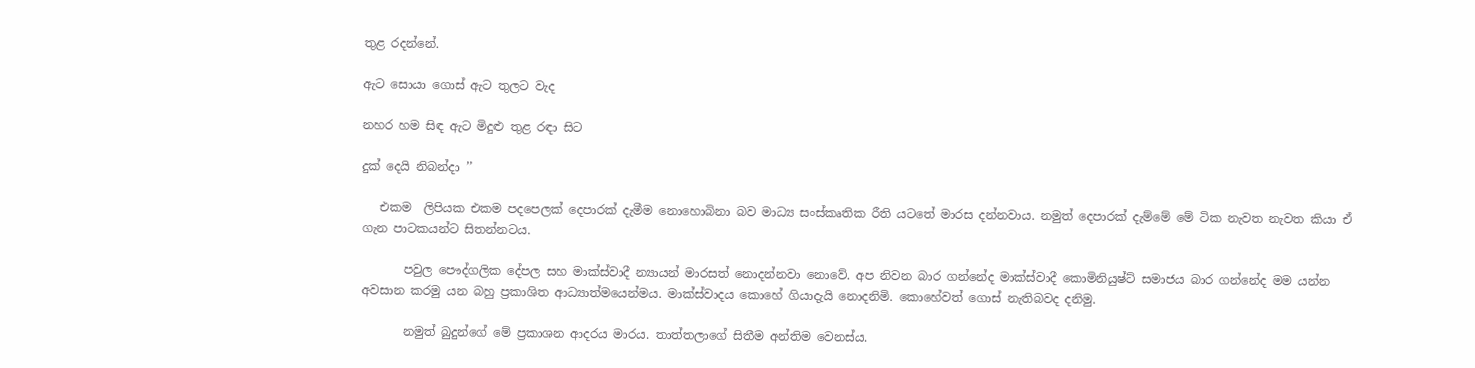තුළ රදන්නේ.

ඇට සොයා ගොස් ඇට තුලට වැද

නහර හම සිඳ ඇට මිදුළු තුළ රඳා සිට

දුක් දෙයි නිබන්දා ’’

   එකම  ලිපියක එකම පදපෙලක් දෙපාරක් දැමීම නොහොබිනා බව මාධ්‍ය සංස්කෘතික රීති යටතේ මාරස දන්නවාය. නමුත් දෙපාරක් දැම්මේ මේ ටික නැවත නැවත කියා ඒ ගැන පාටකයන්ට සිතන්නටය.

       පවුල පෞද්ගලික දේපල සහ මාක්ස්වාදී න්‍යායන් මාරසත් නොදන්නවා නොවේ. අප නිවන බාර ගන්නේද මාක්ස්වාදී කොමිනියුෂ්ට් සමාජය බාර ගන්නේද මම යන්න අවසාන කරමු යන බහු ප්‍රකාශිත ආධ්‍යාත්මයෙන්මය. මාක්ස්වාදය කොහේ ගියාදැයි නොදනිමි. කොහේවත් ගොස් නැතිබවද දනිමු.

       නමුත් බුදුන්ගේ මේ ප්‍රකාශන ආදරය මාරය. තාත්තලාගේ සිතීම අන්තිම වෙනස්ය.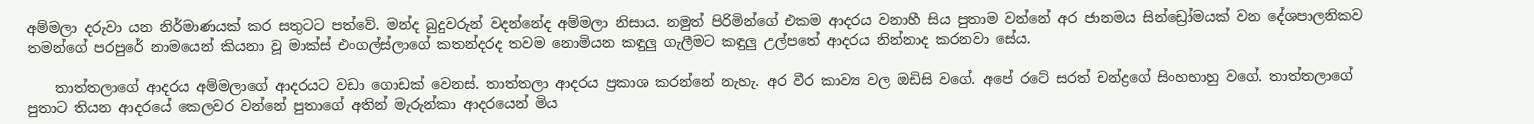අම්මලා දරුවා යන නිර්මාණයක් කර සතුටට පත්වේ. මන්ද බුදුවරුන් වදන්නේද අම්මලා නිසාය. නමුත් පිරිමින්ගේ එකම ආදරය වනාහී සිය පුතාම වන්නේ අර ජානමය සින්ඩ්‍රෝමයක් වන දේශපාලනිකව තමන්ගේ පරපුරේ නාමයෙන් කියනා වූ මාක්ස් එංගල්ස්ලාගේ කතන්දරද තවම නොමියන කඳුලු ගැලීමට කඳුලු උල්පතේ ආදරය නින්නාද කරනවා සේය.

    තාත්තලාගේ ආදරය අම්මලාගේ ආදරයට වඩා ගොඩක් වෙනස්. තාත්තලා ආදරය ප්‍රකාශ කරන්නේ නැහැ. අර වීර කාව්‍ය වල ඔඩිසි වගේ. අපේ රටේ සරත් චන්ද්‍රගේ සිංහභාහු වගේ. තාත්තලාගේ පුතාට තියන ආදරයේ කෙලවර වන්නේ පුතාගේ අතින් මැරුන්කා ආදරයෙන් මිය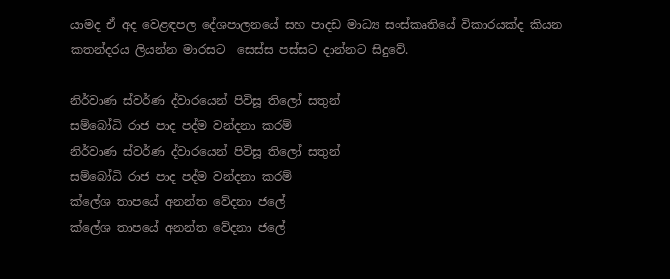යාමද ඒ අද වෙළඳපල දේශපාලනයේ සහ පාදඩ මාධ්‍ය සංස්කෘතියේ විකාරයක්ද කියන  කතන්දරය ලියන්න මාරසට  සෙස්ස පස්සට දාන්නට සිදුවේ.

නිර්වාණ ස්වර්ණ ද්වාරයෙන් පිවිසූ තිලෝ සතුන්
සම්බෝධි රාජ පාද පද්ම වන්දනා කරම්
නිර්වාණ ස්වර්ණ ද්වාරයෙන් පිවිසූ තිලෝ සතුන්
සම්බෝධි රාජ පාද පද්ම වන්දනා කරම්
ක්ලේශ තාපයේ අනන්ත වේදනා ජලේ
ක්ලේශ තාපයේ අනන්ත වේදනා ජලේ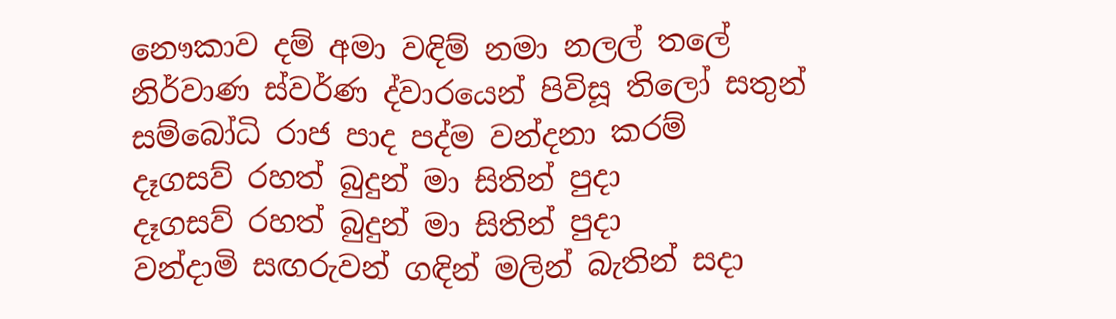නෞකාව දම් අමා වඳිම් නමා නලල් තලේ
නිර්වාණ ස්වර්ණ ද්වාරයෙන් පිවිසූ තිලෝ සතුන්
සම්බෝධි රාජ පාද පද්ම වන්දනා කරම්
දෑගසව් රහත් බුදුන් මා සිතින් පුදා
දෑගසව් රහත් බුදුන් මා සිතින් පුදා
වන්දාමි සඟරුවන් ගඳින් මලින් බැතින් සදා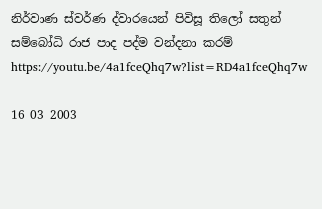නිර්වාණ ස්වර්ණ ද්වාරයෙන් පිවිසූ තිලෝ සතුන්
සම්බෝධි රාජ පාද පද්ම වන්දනා කරම්
https://youtu.be/4a1fceQhq7w?list=RD4a1fceQhq7w

16 03 2003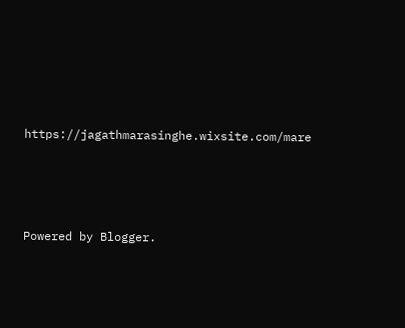https://jagathmarasinghe.wixsite.com/mare




Powered by Blogger.